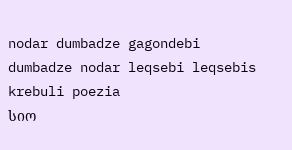nodar dumbadze gagondebi dumbadze nodar leqsebi leqsebis krebuli poezia
სიო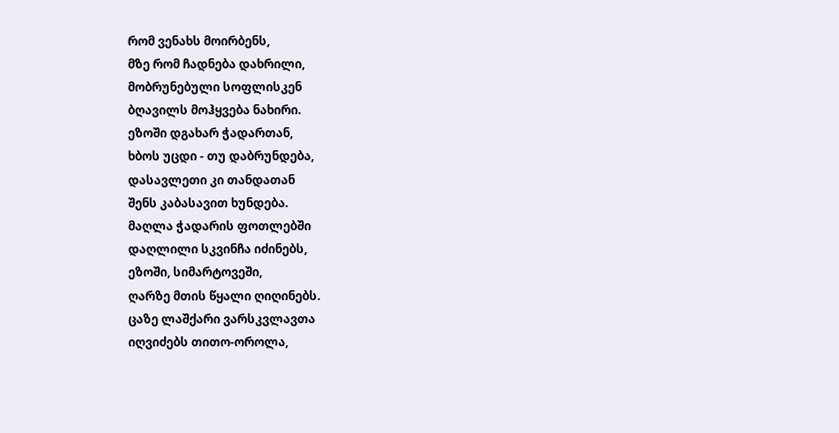რომ ვენახს მოირბენს,
მზე რომ ჩადნება დახრილი,
მობრუნებული სოფლისკენ
ბღავილს მოჰყვება ნახირი.
ეზოში დგახარ ჭადართან,
ხბოს უცდი - თუ დაბრუნდება,
დასავლეთი კი თანდათან
შენს კაბასავით ხუნდება.
მაღლა ჭადარის ფოთლებში
დაღლილი სკვინჩა იძინებს,
ეზოში, სიმარტოვეში,
ღარზე მთის წყალი ღიღინებს.
ცაზე ლაშქარი ვარსკვლავთა
იღვიძებს თითო-ოროლა,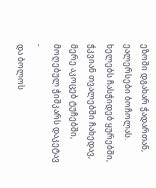ეზოში დგახარ ჭადართან,
ეალერსები ბოჩოლას.
ხელებს ჩასჭიდებ ყურებში,
ჭკვიან თვალებში ჩახედავ,
მერე აკოცებ ტუჩებში,
მოღებულ ჭიშკარს დაკეტავ -
და ბოლოს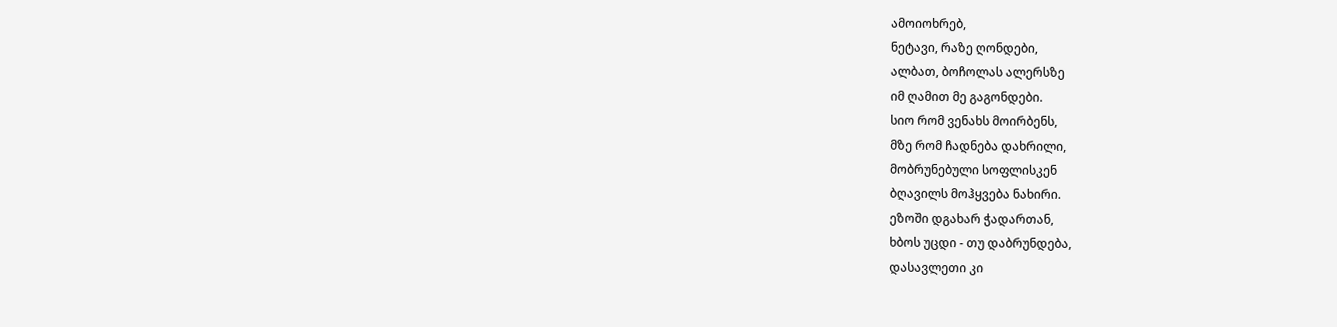ამოიოხრებ,
ნეტავი, რაზე ღონდები,
ალბათ, ბოჩოლას ალერსზე
იმ ღამით მე გაგონდები.
სიო რომ ვენახს მოირბენს,
მზე რომ ჩადნება დახრილი,
მობრუნებული სოფლისკენ
ბღავილს მოჰყვება ნახირი.
ეზოში დგახარ ჭადართან,
ხბოს უცდი - თუ დაბრუნდება,
დასავლეთი კი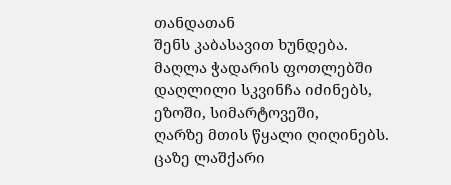თანდათან
შენს კაბასავით ხუნდება.
მაღლა ჭადარის ფოთლებში
დაღლილი სკვინჩა იძინებს,
ეზოში, სიმარტოვეში,
ღარზე მთის წყალი ღიღინებს.
ცაზე ლაშქარი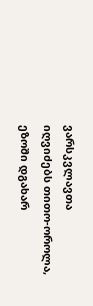ვარსკვლავთა
იღვიძებს თითო-ოროლა,
ეზოში დგახარ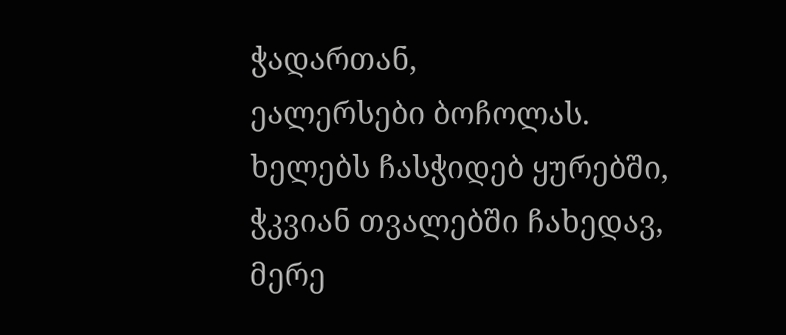ჭადართან,
ეალერსები ბოჩოლას.
ხელებს ჩასჭიდებ ყურებში,
ჭკვიან თვალებში ჩახედავ,
მერე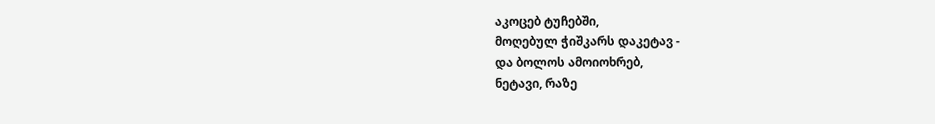აკოცებ ტუჩებში,
მოღებულ ჭიშკარს დაკეტავ -
და ბოლოს ამოიოხრებ,
ნეტავი, რაზე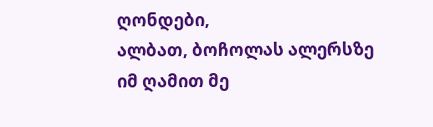ღონდები,
ალბათ, ბოჩოლას ალერსზე
იმ ღამით მე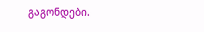გაგონდები.